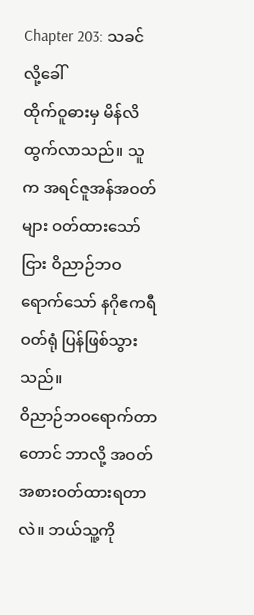Chapter 203: သခင်လို့ခေါ်
ထိုက်ဝူဓားမှ မိန်လိ ထွက်လာသည်။ သူက အရင်ဇူအန်အဝတ်များ ဝတ်ထားသော်ငြား ဝိညာဉ်ဘဝရောက်သော် နဂိုဧကရီဝတ်ရုံ ပြန်ဖြစ်သွားသည်။
ဝိညာဉ်ဘဝရောက်တာတောင် ဘာလို့ အဝတ်အစားဝတ်ထားရတာလဲ။ ဘယ်သူ့ကို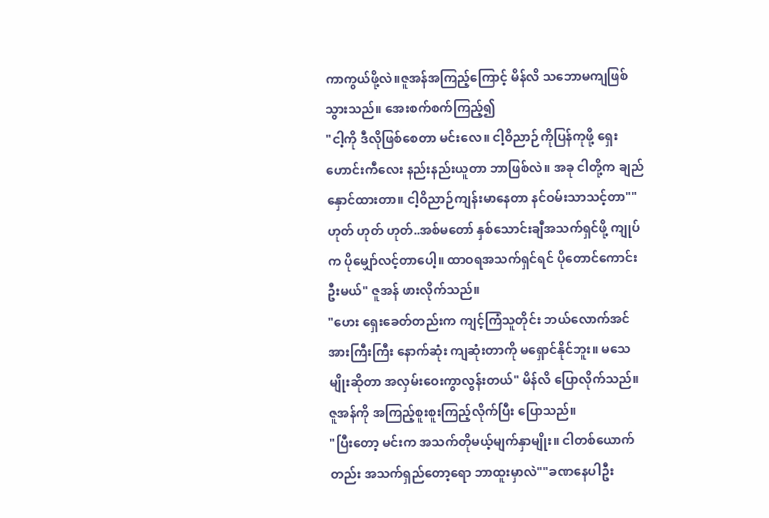ကာကွယ်ဖို့လဲ။ဇူအန်အကြည့်ကြောင့် မိန်လိ သဘောမကျဖြစ်သွားသည်။ အေးစက်စက်ကြည့်၍
"ငါ့ကို ဒီလိုဖြစ်စေတာ မင်းလေ။ ငါ့ဝိညာဉ်ကိုပြန်ကုဖို့ ရှေးဟောင်းကီလေး နည်းနည်းယူတာ ဘာဖြစ်လဲ။ အခု ငါတို့က ချည်နှောင်ထားတာ။ ငါ့ဝိညာဉ်ကျန်းမာနေတာ နင်ဝမ်းသာသင့်တာ""ဟုတ် ဟုတ် ဟုတ်..အစ်မတော် နှစ်သောင်းချီအသက်ရှင်ဖို့ ကျုပ်က ပိုမျှော်လင့်တာပေါ့။ ထာဝရအသက်ရှင်ရင် ပိုတောင်ကောင်းဦးမယ်" ဇူအန် ဖားလိုက်သည်။
"ဟေး ရှေးခေတ်တည်းက ကျင့်ကြံသူတိုင်း ဘယ်လောက်အင်အားကြီးကြီး နောက်ဆုံး ကျဆုံးတာကို မရှောင်နိုင်ဘူး။ မသေမျိုးဆိုတာ အလှမ်းဝေးကွာလွန်းတယ်" မိန်လိ ပြောလိုက်သည်။ ဇူအန်ကို အကြည့်စူးစူးကြည့်လိုက်ပြီး ပြောသည်။
"ပြီးတော့ မင်းက အသက်တိုမယ့်မျက်နှာမျိုး။ ငါတစ်ယောက်တည်း အသက်ရှည်တော့ရော ဘာထူးမှာလဲ""ခဏနေပါဦး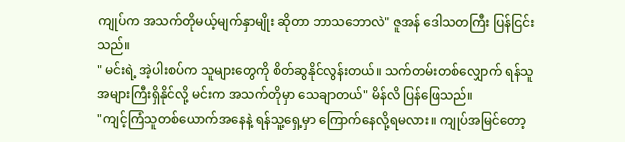ကျုပ်က အသက်တိုမယ့်မျက်နှာမျိုး ဆိုတာ ဘာသဘောလဲ" ဇူအန် ဒေါသတကြီး ပြန်ငြင်းသည်။
" မင်းရဲ့ အဲ့ပါးစပ်က သူများတွေကို စိတ်ဆွနိုင်လွန်းတယ်။ သက်တမ်းတစ်လျှောက် ရန်သူအများကြီးရှိနိုင်လို့ မင်းက အသက်တိုမှာ သေချာတယ်" မိန်လိ ပြန်ဖြေသည်။
"ကျင့်ကြံသူတစ်ယောက်အနေနဲ့ ရန်သူ့ရှေ့မှာ ကြောက်နေလို့ရမလား။ ကျုပ်အမြင်တော့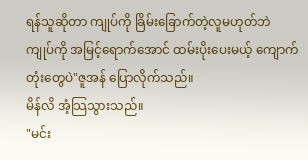ရန်သူဆိုတာ ကျုပ်ကို ခြိမ်းခြောက်တဲ့လူမဟုတ်ဘဲ ကျုပ်ကို အမြင့်ရောက်အောင် ထမ်းပိုးပေးမယ့် ကျောက်တုံးတွေပဲ"ဇူအန် ပြောလိုက်သည်။
မိန်လိ အံ့သြသွားသည်။
"မင်း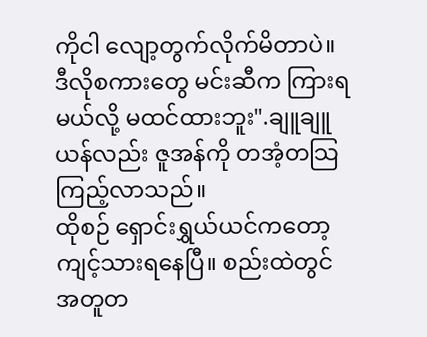ကိုငါ လျော့တွက်လိုက်မိတာပဲ။ ဒီလိုစကားတွေ မင်းဆီက ကြားရမယ်လို့ မထင်ထားဘူး".ချူချူယန်လည်း ဇူအန်ကို တအံ့တသြ ကြည့်လာသည်။
ထိုစဉ် ရှောင်းရွှယ်ယင်ကတော့ ကျင့်သားရနေပြီ။ စည်းထဲတွင် အတူတ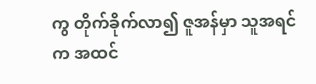ကွ တိုက်ခိုက်လာ၍ ဇူအန်မှာ သူအရင်က အထင်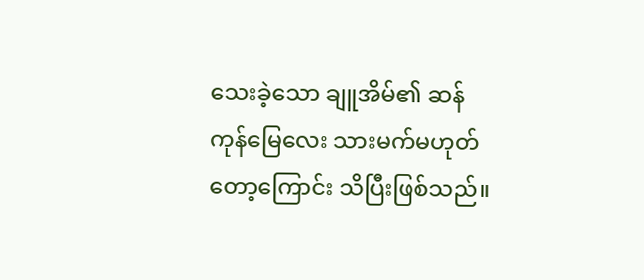သေးခဲ့သော ချူအိမ်၏ ဆန်ကုန်မြေလေး သားမက်မဟုတ်တော့ကြောင်း သိပြီးဖြစ်သည်။